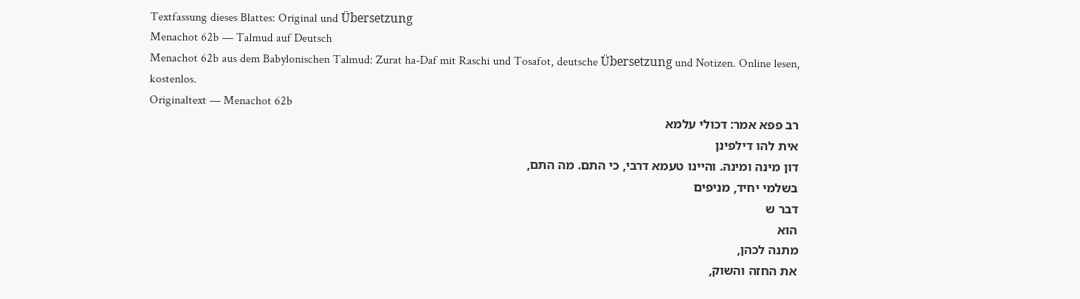Textfassung dieses Blattes: Original und Übersetzung
Menachot 62b — Talmud auf Deutsch
Menachot 62b aus dem Babylonischen Talmud: Zurat ha-Daf mit Raschi und Tosafot, deutsche Übersetzung und Notizen. Online lesen, kostenlos.
Originaltext — Menachot 62b
רב פפא אמר: דכולי עלמא
אית להו דילפינן
דון מינה ומינה. והיינו טעמא דרבי, כי התם. מה התם,
בשלמי יחיד, מניפים
דבר ש
הוא
מתנה לכהן,
את החזה והשוק,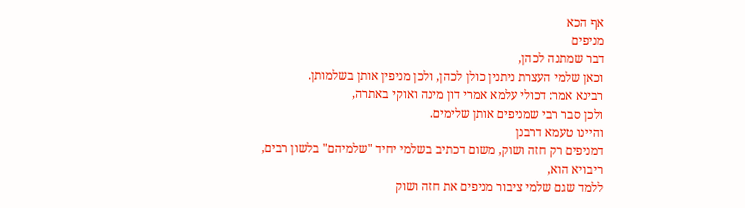אף הכא
מניפים
דבר שמתנה לכהן,
וכאן שלמי העצרת ניתנין כולן לכהן, ולכן מניפין אותן בשלמותן.
רבינא אמר: דכולי עלמא אמרי דון מינה ואוקי באתרה,
ולכן סבר רבי שמניפים אותן שלימים.
והיינו טעמא דרבנן
דמניפים רק חזה ושוק, משום דכתיב בשלמי יחיד "שלמיהם" בלשון רבים,
ריבויא הוא,
ללמד שגם שלמי ציבור מניפים את חזה ושוק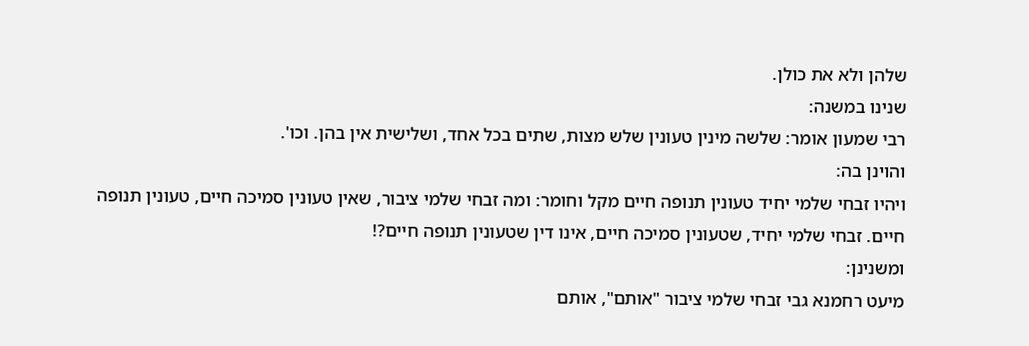שלהן ולא את כולן.
שנינו במשנה:
רבי שמעון אומר: שלשה מינין טעונין שלש מצות, שתים בכל אחד, ושלישית אין בהן. וכו'.
והוינן בה:
ויהיו זבחי שלמי יחיד טעונין תנופה חיים מקל וחומר: ומה זבחי שלמי ציבור, שאין טעונין סמיכה חיים, טעונין תנופה חיים. זבחי שלמי יחיד, שטעונין סמיכה חיים, אינו דין שטעונין תנופה חיים?!
ומשנינן:
מיעט רחמנא גבי זבחי שלמי ציבור "אותם", אותם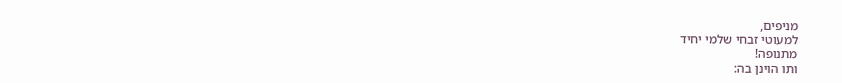מניפים,
למעוטי זבחי שלמי יחיד
מתנופה!
ותו הוינן בה: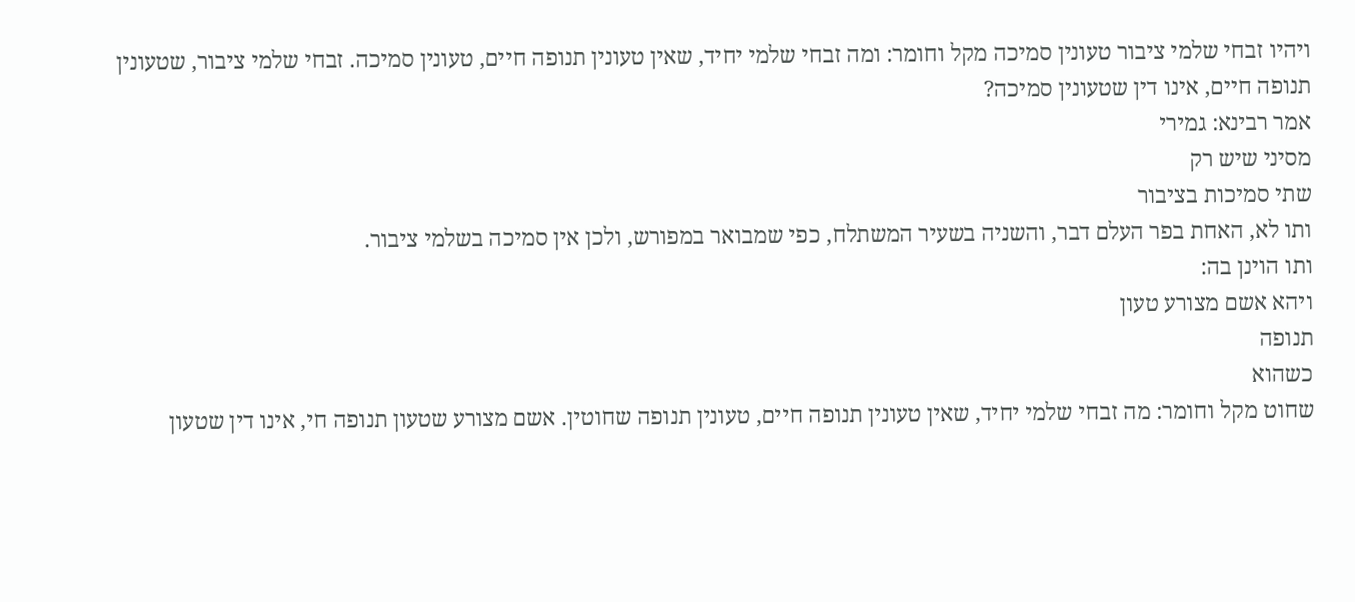ויהיו זבחי שלמי ציבור טעונין סמיכה מקל וחומר: ומה זבחי שלמי יחיד, שאין טעונין תנופה חיים, טעונין סמיכה. זבחי שלמי ציבור, שטעונין תנופה חיים, אינו דין שטעונין סמיכה?
אמר רבינא: גמירי
מסיני שיש רק
שתי סמיכות בציבור
ותו לא, האחת בפר העלם דבר, והשניה בשעיר המשתלח, כפי שמבואר במפורש, ולכן אין סמיכה בשלמי ציבור.
ותו הוינן בה:
ויהא אשם מצורע טעון
תנופה
כשהוא
שחוט מקל וחומר: מה זבחי שלמי יחיד, שאין טעונין תנופה חיים, טעונין תנופה שחוטין. אשם מצורע שטעון תנופה חי, אינו דין שטעון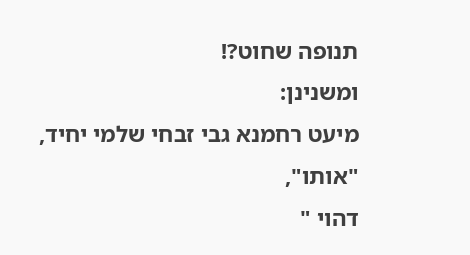תנופה שחוט?!
ומשנינן:
מיעט רחמנא גבי זבחי שלמי יחיד, "אותו",
דהוי "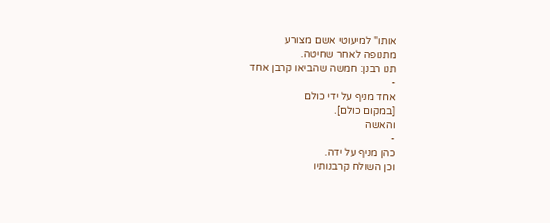אותו" למיעוטי אשם מצורע
מתנופה לאחר שחיטה.
תנו רבנן: חמשה שהביאו קרבן אחד
-
אחד מניף על ידי כולם
[במקום כולם].
והאשה
-
כהן מניף על ידה.
וכן השולח קרבנותיו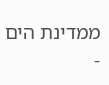ממדינת הים
-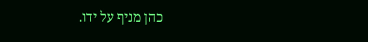כהן מניף על ידו.